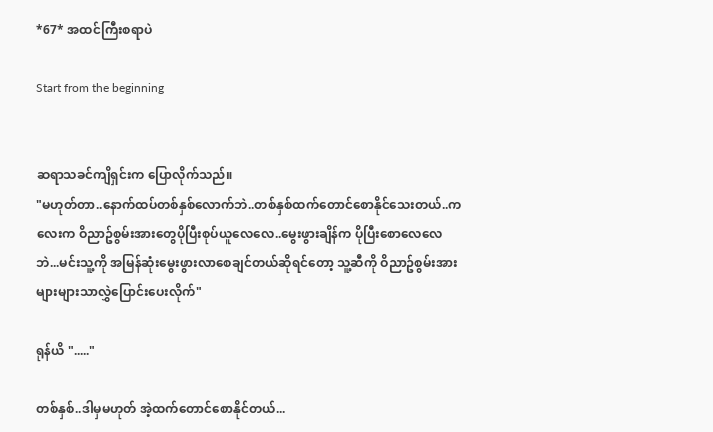*67* အထင်ကြီးစရာပဲ

Start from the beginning


ဆရာသခင်ကျိရှင်းက ပြောလိုက်သည်။
"မဟုတ်တာ..နောက်ထပ်တစ်နှစ်လောက်ဘဲ..တစ်နှစ်ထက်တောင်စောနိုင်သေးတယ်..ကလေးက ဝိညာဥ်စွမ်းအားတွေပိုပြီးစုပ်ယူလေလေ..မွေးဖွားချိန်က ပိုပြီးစောလေလေဘဲ...မင်းသူ့ကို အမြန်ဆုံးမွေးဖွားလာစေချင်တယ်ဆိုရင်တော့ သူ့ဆီကို ဝိညာဥ်စွမ်းအားများများသာလွှဲပြောင်းပေးလိုက်"

ရုန်ယိ "....."

တစ်နှစ်..ဒါမှမဟုတ် အဲ့ထက်တောင်စောနိုင်တယ်...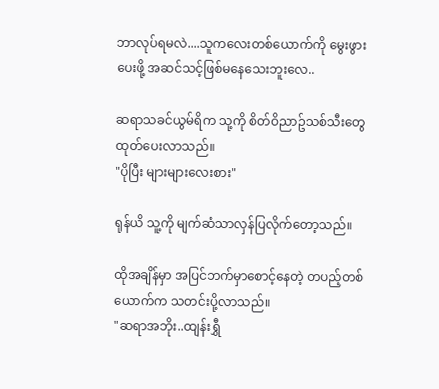ဘာလုပ်ရမလဲ....သူကလေးတစ်ယောက်ကို မွေးဖွားပေးဖို့ အဆင်သင့်ဖြစ်မနေသေးဘူးလေ..

ဆရာသခင်ယွမ်ရိက သု့ကို စိတ်ဝိညာဥ်သစ်သီးတွေထုတ်ပေးလာသည်။
"ပိုပြီး များများလေးစား"

ရုန်ယိ သူ့ကို မျက်ဆံသာလှန်ပြလိုက်တော့သည်။

ထိုအချိန်မှာ အပြင်ဘက်မှာစောင့်နေတဲ့ တပည့်တစ်ယောက်က သတင်းပို့လာသည်။
"ဆရာအဘိုး..ထျန်းရွှီ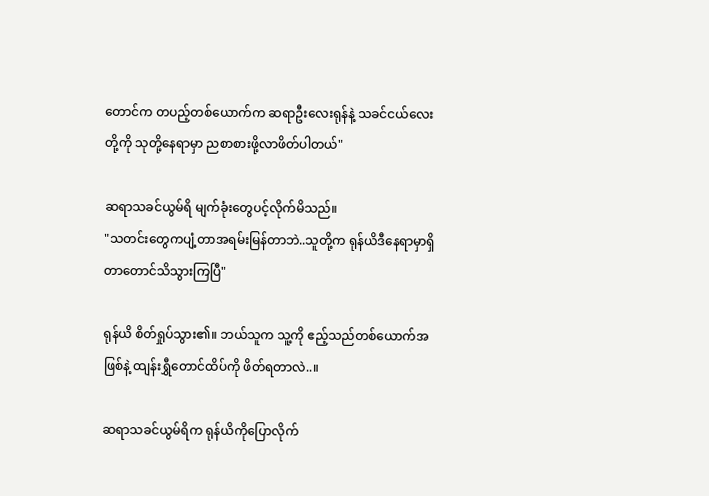တောင်က တပည့်တစ်ယောက်က ဆရာဦးလေးရုန်နဲ့ သခင်ငယ်လေးတို့ကို သုတို့နေရာမှာ ညစာစားဖို့လာဖိတ်ပါတယ်"

ဆရာသခင်ယွမ်ရိ မျက်ခုံးတွေပင့်လိုက်မိသည်။
"သတင်းတွေကပျံ့တာအရမ်းမြန်တာဘဲ..သူတို့က ရုန်ယိဒီနေရာမှာရှိတာတောင်သိသွားကြပြီ"

ရုန်ယိ စိတ်ရှုပ်သွား၏။ ဘယ်သူက သူ့ကို ဧည့်သည်တစ်ယောက်အဖြစ်နဲ့ ထျန်းရွှီတောင်ထိပ်ကို ဖိတ်ရတာလဲ..။

ဆရာသခင်ယွမ်ရိက ရုန်ယိကိုပြောလိုက်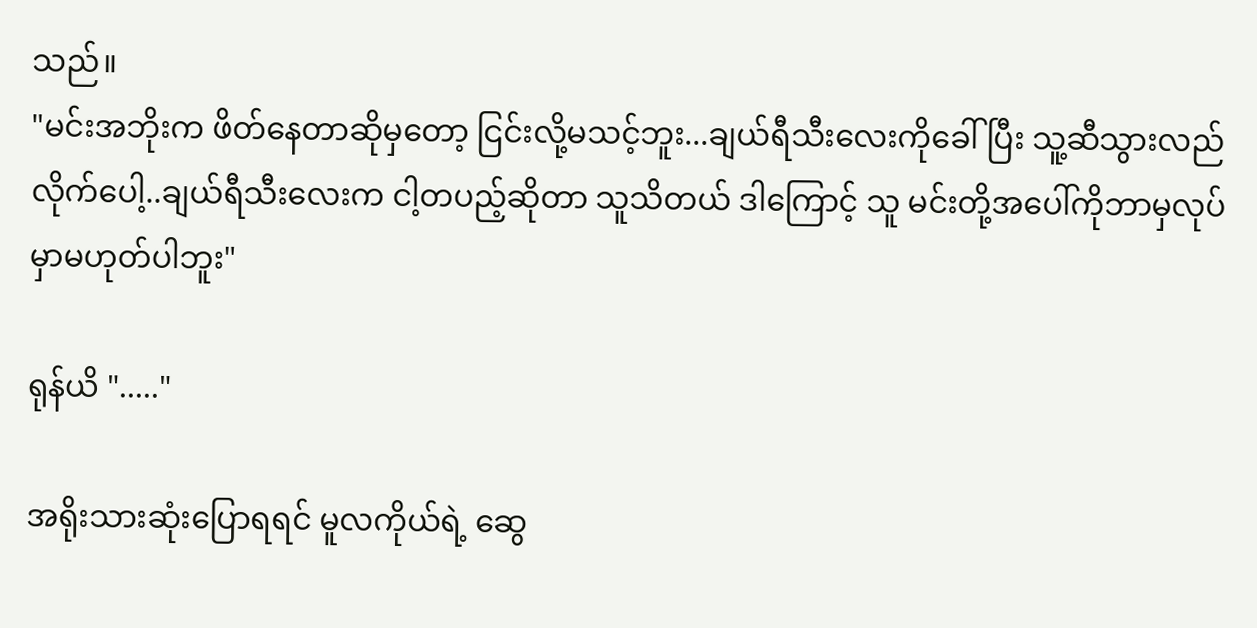သည်။
"မင်းအဘိုးက ဖိတ်နေတာဆိုမှတော့ ငြင်းလို့မသင့်ဘူး...ချယ်ရီသီးလေးကိုခေါ်ပြီး သူ့ဆီသွားလည်လိုက်ပေါ့..ချယ်ရီသီးလေးက ငါ့တပည့်ဆိုတာ သူသိတယ် ဒါကြောင့် သူ မင်းတို့အပေါ်ကိုဘာမှလုပ်မှာမဟုတ်ပါဘူး"

ရုန်ယိ "....."

အရိုးသားဆုံးပြောရရင် မူလကိုယ်ရဲ့ ဆွေ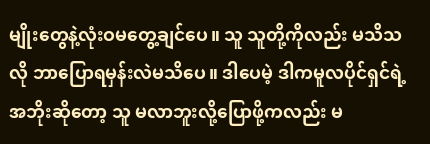မျိုးတွေနဲ့လုံးဝမတွေ့ချင်ပေ။ သူ သူတို့ကိုလည်း မသိသလို ဘာပြောရမှန်းလဲမသိပေ။ ဒါပေမဲ့ ဒါကမူလပိုင်ရှင်ရဲ့ အဘိုးဆိုတော့ သူ မလာဘူးလို့ပြောဖို့ကလည်း မ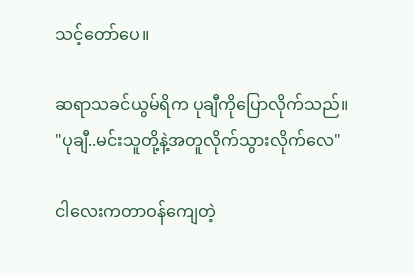သင့်တော်ပေ။

ဆရာသခင်ယွမ်ရိက ပုချီကိုပြောလိုက်သည်။
"ပုချီ..မင်းသူတို့နဲ့အတူလိုက်သွားလိုက်လေ"

ငါလေးကတာဝန်ကျေတဲ့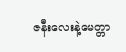ဇနီးလေးနဲ့မေတ္တာ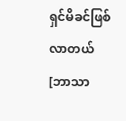ရှင်မိခင်ဖြစ်လာတယ်[ဘာသာ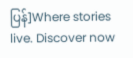ပြန်]Where stories live. Discover now